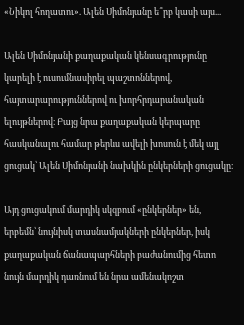«Նիկոլ հողատու». Ալեն Սիմոնյանը ե՞րբ կասի այս...

Ալեն Սիմոնյանի քաղաքական կենսագրությունը կարելի է ուսումնասիրել պաշտոններով, հայտարարություններով ու խորհրդարանական ելույթներով։ Բայց նրա քաղաքական կերպարը հասկանալու համար թերևս ավելի խոսուն է մեկ այլ ցուցակ՝ Ալեն Սիմոնյանի նախկին ընկերների ցուցակը։

Այդ ցուցակում մարդիկ սկզբում «ընկերներ» են, երբեմն՝ նույնիսկ տասնամյակների ընկերներ, իսկ քաղաքական ճանապարհների բաժանումից հետո նույն մարդիկ դառնում են նրա ամենակոշտ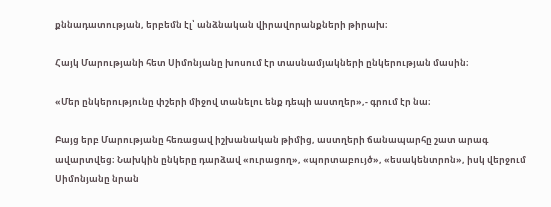քննադատության, երբեմն էլ՝ անձնական վիրավորանքների թիրախ։

Հայկ Մարությանի հետ Սիմոնյանը խոսում էր տասնամյակների ընկերության մասին։

«Մեր ընկերությունը փշերի միջով տանելու ենք դեպի աստղեր»,- գրում էր նա։

Բայց երբ Մարությանը հեռացավ իշխանական թիմից, աստղերի ճանապարհը շատ արագ ավարտվեց։ Նախկին ընկերը դարձավ «ուրացող», «պորտաբույծ», «եսակենտրոն», իսկ վերջում Սիմոնյանը նրան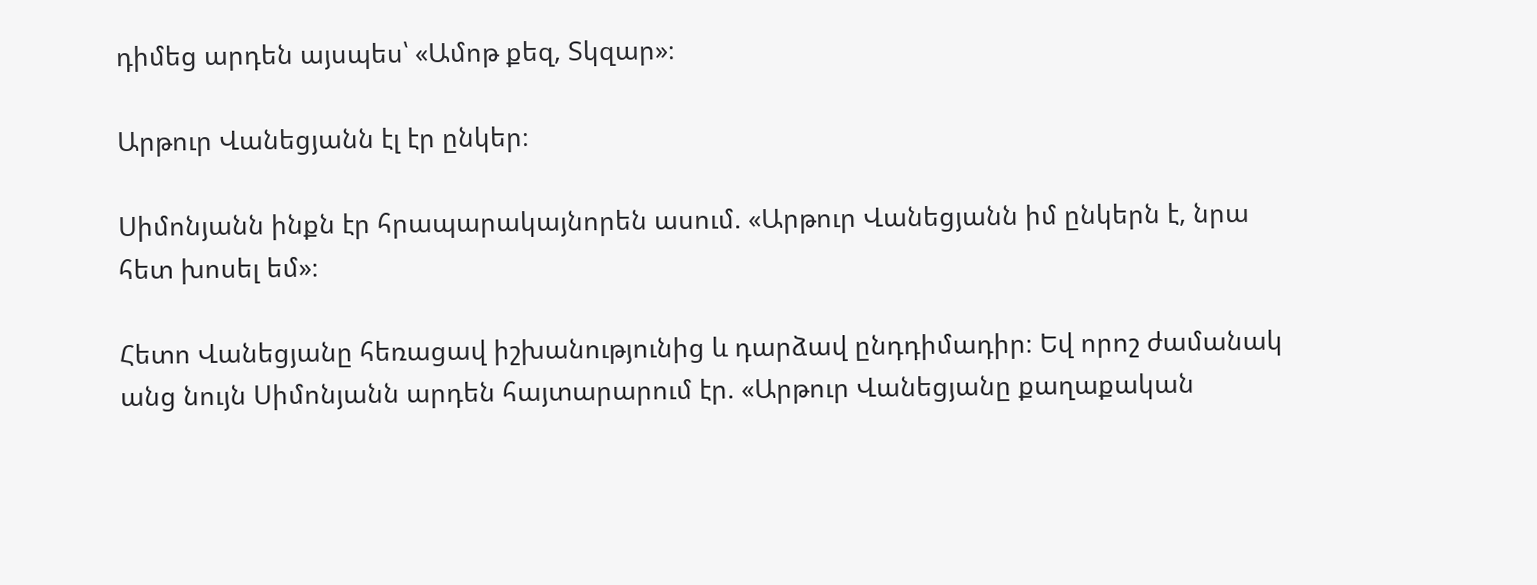դիմեց արդեն այսպես՝ «Ամոթ քեզ, Տկզար»։

Արթուր Վանեցյանն էլ էր ընկեր։

Սիմոնյանն ինքն էր հրապարակայնորեն ասում. «Արթուր Վանեցյանն իմ ընկերն է, նրա հետ խոսել եմ»։

Հետո Վանեցյանը հեռացավ իշխանությունից և դարձավ ընդդիմադիր։ Եվ որոշ ժամանակ անց նույն Սիմոնյանն արդեն հայտարարում էր. «Արթուր Վանեցյանը քաղաքական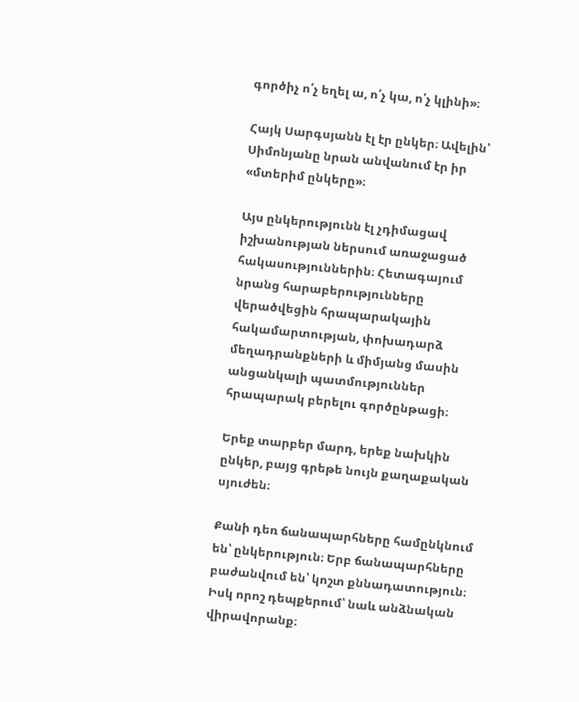գործիչ ո՛չ եղել ա, ո՛չ կա, ո՛չ կլինի»։

Հայկ Սարգսյանն էլ էր ընկեր։ Ավելին՝ Սիմոնյանը նրան անվանում էր իր «մտերիմ ընկերը»։

Այս ընկերությունն էլ չդիմացավ իշխանության ներսում առաջացած հակասություններին։ Հետագայում նրանց հարաբերությունները վերածվեցին հրապարակային հակամարտության, փոխադարձ մեղադրանքների և միմյանց մասին անցանկալի պատմություններ հրապարակ բերելու գործընթացի։

Երեք տարբեր մարդ, երեք նախկին ընկեր, բայց գրեթե նույն քաղաքական սյուժեն։

Քանի դեռ ճանապարհները համընկնում են՝ ընկերություն։ Երբ ճանապարհները բաժանվում են՝ կոշտ քննադատություն։ Իսկ որոշ դեպքերում՝ նաև անձնական վիրավորանք։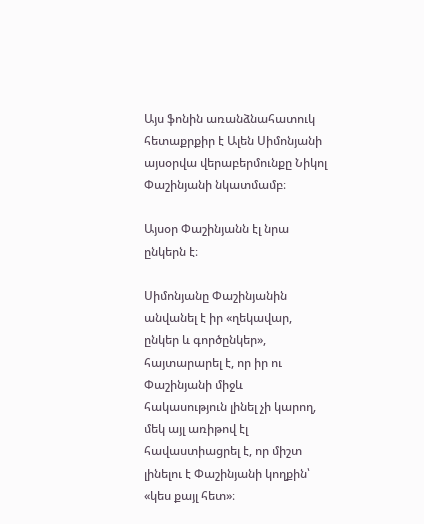Այս ֆոնին առանձնահատուկ հետաքրքիր է Ալեն Սիմոնյանի այսօրվա վերաբերմունքը Նիկոլ Փաշինյանի նկատմամբ։

Այսօր Փաշինյանն էլ նրա ընկերն է։

Սիմոնյանը Փաշինյանին անվանել է իր «ղեկավար, ընկեր և գործընկեր», հայտարարել է, որ իր ու Փաշինյանի միջև հակասություն լինել չի կարող, մեկ այլ առիթով էլ հավաստիացրել է, որ միշտ լինելու է Փաշինյանի կողքին՝ «կես քայլ հետ»։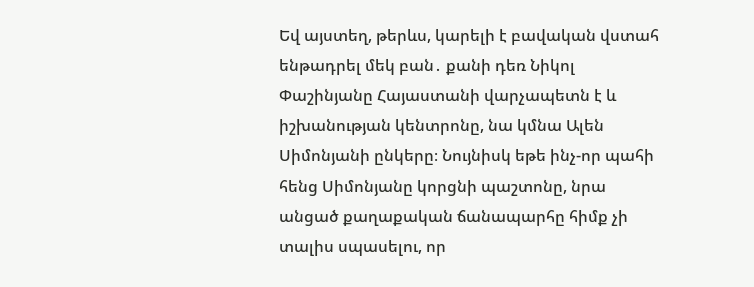Եվ այստեղ, թերևս, կարելի է բավական վստահ ենթադրել մեկ բան․ քանի դեռ Նիկոլ Փաշինյանը Հայաստանի վարչապետն է և իշխանության կենտրոնը, նա կմնա Ալեն Սիմոնյանի ընկերը։ Նույնիսկ եթե ինչ-որ պահի հենց Սիմոնյանը կորցնի պաշտոնը, նրա անցած քաղաքական ճանապարհը հիմք չի տալիս սպասելու, որ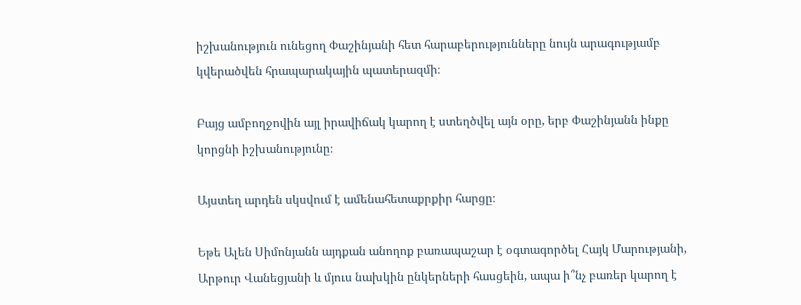իշխանություն ունեցող Փաշինյանի հետ հարաբերությունները նույն արագությամբ կվերածվեն հրապարակային պատերազմի։

Բայց ամբողջովին այլ իրավիճակ կարող է ստեղծվել այն օրը, երբ Փաշինյանն ինքը կորցնի իշխանությունը։

Այստեղ արդեն սկսվում է ամենահետաքրքիր հարցը։

Եթե Ալեն Սիմոնյանն այդքան անողոք բառապաշար է օգտագործել Հայկ Մարությանի, Արթուր Վանեցյանի և մյուս նախկին ընկերների հասցեին, ապա ի՞նչ բառեր կարող է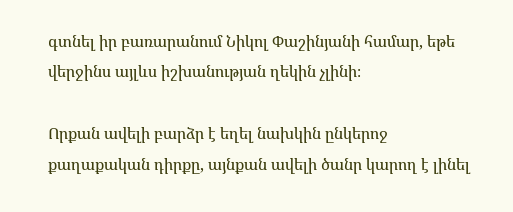գտնել իր բառարանում Նիկոլ Փաշինյանի համար, եթե վերջինս այլևս իշխանության ղեկին չլինի։

Որքան ավելի բարձր է եղել նախկին ընկերոջ քաղաքական դիրքը, այնքան ավելի ծանր կարող է լինել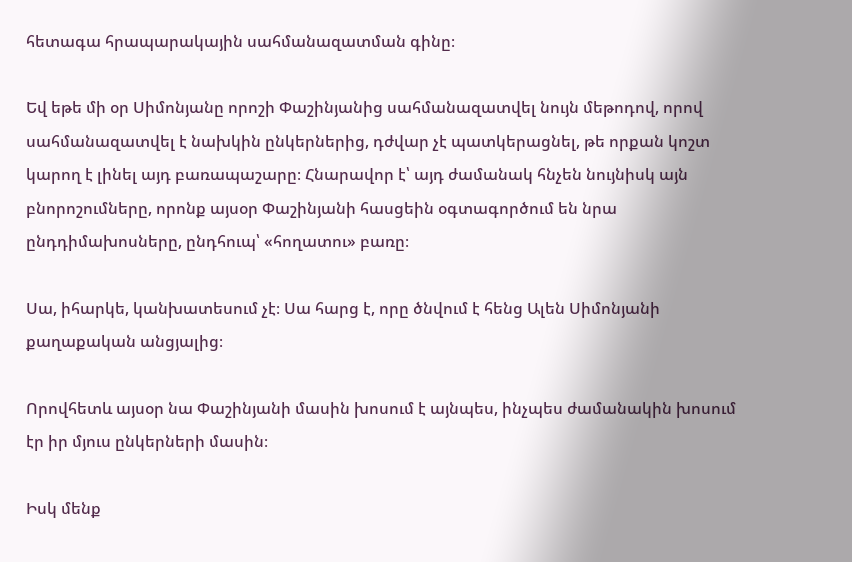հետագա հրապարակային սահմանազատման գինը։

Եվ եթե մի օր Սիմոնյանը որոշի Փաշինյանից սահմանազատվել նույն մեթոդով, որով սահմանազատվել է նախկին ընկերներից, դժվար չէ պատկերացնել, թե որքան կոշտ կարող է լինել այդ բառապաշարը։ Հնարավոր է՝ այդ ժամանակ հնչեն նույնիսկ այն բնորոշումները, որոնք այսօր Փաշինյանի հասցեին օգտագործում են նրա ընդդիմախոսները, ընդհուպ՝ «հողատու» բառը։

Սա, իհարկե, կանխատեսում չէ։ Սա հարց է, որը ծնվում է հենց Ալեն Սիմոնյանի քաղաքական անցյալից։

Որովհետև այսօր նա Փաշինյանի մասին խոսում է այնպես, ինչպես ժամանակին խոսում էր իր մյուս ընկերների մասին։

Իսկ մենք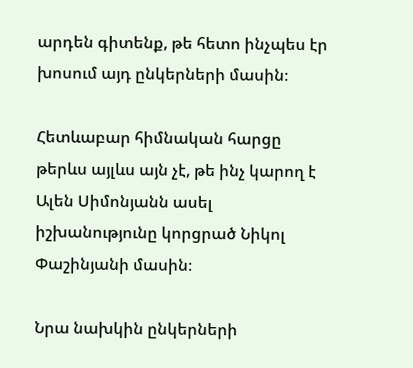արդեն գիտենք, թե հետո ինչպես էր խոսում այդ ընկերների մասին։

Հետևաբար հիմնական հարցը թերևս այլևս այն չէ, թե ինչ կարող է Ալեն Սիմոնյանն ասել իշխանությունը կորցրած Նիկոլ Փաշինյանի մասին։

Նրա նախկին ընկերների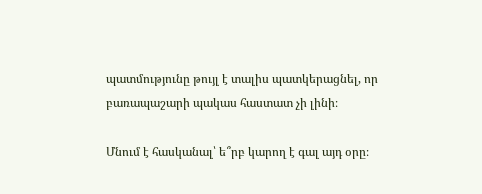պատմությունը թույլ է տալիս պատկերացնել, որ բառապաշարի պակաս հաստատ չի լինի։

Մնում է հասկանալ՝ ե՞րբ կարող է գալ այդ օրը։